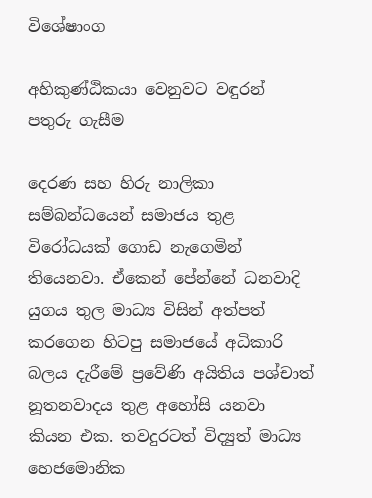විශේෂාංග

අහිකුණ්ඨිකයා වෙනුවට වඳුරන් පතුරු ගැසීම

දෙරණ සහ හිරු නාලිකා සම්බන්ධයෙන් සමාජය තුළ විරෝධයක් ගොඩ නැගෙමින් තියෙනවා. ඒකෙන් පේන්නේ ධනවාදි යුගය තුල මාධ්‍ය විසින් අත්පත් කරගෙන හිටපු සමාජයේ අධිකාරි බලය දැරීමේ ප්‍රවේණි අයිතිය පශ්චාත් නූතනවාදය තුළ අහෝසි යනවා කියන එක. තවදුරටත් විද්‍යුත් මාධ්‍ය හෙජමොනික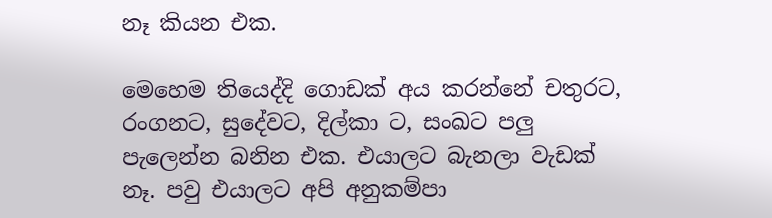නෑ කියන එක.

මෙහෙම තියෙද්දි ගොඩක් අය කරන්නේ චතුරට, රංගනට, සුදේවට, දිල්කා ට, සංඛට පලු පැලෙන්න බනින එක. එයාලට බැනලා වැඩක් නෑ. පවු එයාලට අපි අනුකම්පා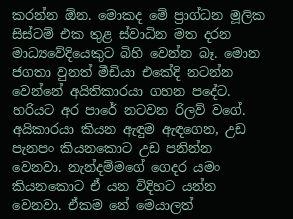කරන්න ඕන. මොකද මේ ප්‍රාග්ධන මූලික සිස්ටම් එක තුළ ස්වාධින මත දරන මාධ්‍යවේදියෙකුට බිහි වෙන්න බෑ. මොන ජගතා වුනත් මීඩියා එකේදි නටන්න වෙන්නේ අයිතිකාරයා ගහන පදේට. හරියට අර පාරේ නටවන රිලව් වගේ. අයිකාරයා කියන ඇඳුම ඇඳගෙන, උඩ පැනපං කියනකොට උඩ පනින්න වෙනවා. නැන්දම්මගේ ගෙදර යමං කියනකොට ඒ යන විදිහට යන්න වෙනවා. ඒකම නේ මෙයාලත්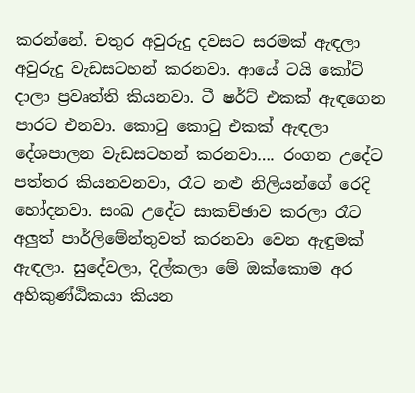කරන්නේ. චතුර අවුරුදු දවසට සරමක් ඇඳලා අවුරුදු වැඩසටහන් කරනවා. ආයේ ටයි කෝට් දාලා ප්‍රවෘත්ති කියනවා. ටී ෂර්ට් එකක් ඇඳගෙන පාරට එනවා. කොටු කොටු එකක් ඇඳලා දේශපාලන වැඩසටහන් කරනවා…. රංගන උදේට පත්තර කියනවනවා, රෑට නළු නිලියන්ගේ රෙදි හෝදනවා. සංඛ උදේට සාකච්ඡාව කරලා රෑට අලුත් පාර්ලිමේන්තුවත් කරනවා වෙන ඇඳුමක් ඇඳලා. සුදේවලා, දිල්කලා මේ ඔක්කොම අර අහිකුණ්ඨිකයා කියන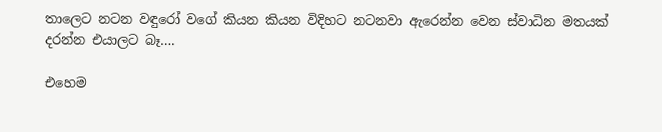තාලෙට නටන වඳුරෝ වගේ කියන කියන විදිහට නටනවා ඇරෙන්න වෙන ස්වාධින මතයක් දරන්න එයාලට බෑ….

එහෙම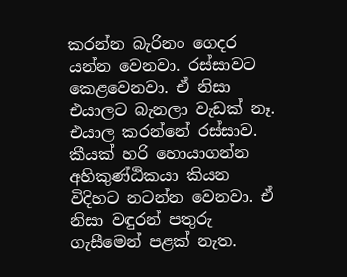කරන්න බැරිනං ගෙදර යන්න වෙනවා. රස්සාවට කෙළවෙනවා. ඒ නිසා එයාලට බැනලා වැඩක් නෑ. එයාල කරන්නේ රස්සාව. කීයක් හරි හොයාගන්න අහිකුණ්ඨිකයා කියන විදිහට නටන්න වෙනවා. ඒ නිසා වඳුරන් පතුරු ගැසීමෙන් පළක් නැත.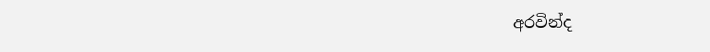අරවින්ද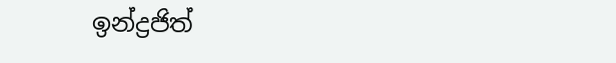ඉන්ද්‍රජිත්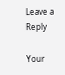Leave a Reply

Your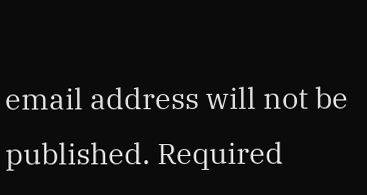email address will not be published. Required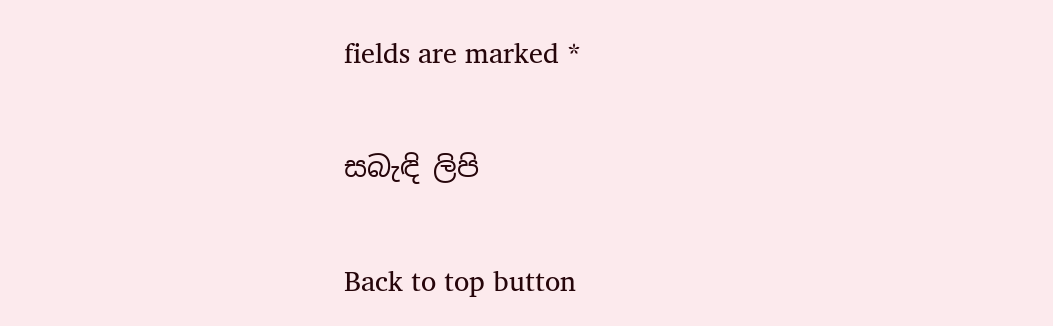fields are marked *

සබැඳි ලිපි

Back to top button